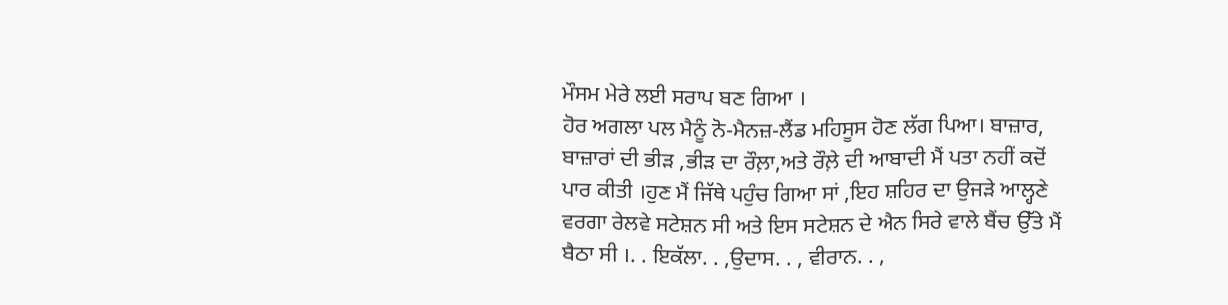ਮੌਸਮ ਮੇਰੇ ਲਈ ਸਰਾਪ ਬਣ ਗਿਆ ।
ਹੋਰ ਅਗਲਾ ਪਲ ਮੈਨੂੰ ਨੋ-ਮੈਨਜ਼-ਲੈਂਡ ਮਹਿਸੂਸ ਹੋਣ ਲੱਗ ਪਿਆ। ਬਾਜ਼ਾਰ, ਬਾਜ਼ਾਰਾਂ ਦੀ ਭੀੜ ,ਭੀੜ ਦਾ ਰੌਲ਼ਾ,ਅਤੇ ਰੌਲ਼ੇ ਦੀ ਆਬਾਦੀ ਮੈਂ ਪਤਾ ਨਹੀਂ ਕਦੋਂ ਪਾਰ ਕੀਤੀ ।ਹੁਣ ਮੈਂ ਜਿੱਥੇ ਪਹੁੰਚ ਗਿਆ ਸਾਂ ,ਇਹ ਸ਼ਹਿਰ ਦਾ ਉਜੜੇ ਆਲ੍ਹਣੇ ਵਰਗਾ ਰੇਲਵੇ ਸਟੇਸ਼ਨ ਸੀ ਅਤੇ ਇਸ ਸਟੇਸ਼ਨ ਦੇ ਐਨ ਸਿਰੇ ਵਾਲੇ ਬੈਂਚ ਉੱਤੇ ਮੈਂ ਬੈਠਾ ਸੀ ।. . ਇਕੱਲਾ. . ,ਉਦਾਸ. . , ਵੀਰਾਨ. . ,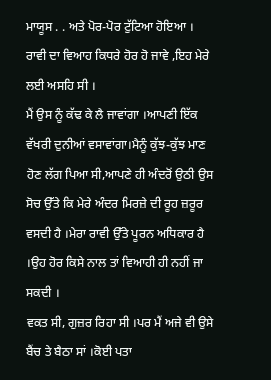ਮਾਯੂਸ . . ਅਤੇ ਪੋਰ-ਪੋਰ ਟੁੱਟਿਆ ਹੋਇਆ ।
ਰਾਵੀ ਦਾ ਵਿਆਹ ਕਿਧਰੇ ਹੋਰ ਹੋ ਜਾਵੇ ,ਇਹ ਮੇਰੇ ਲਈ ਅਸਹਿ ਸੀ ।
ਮੈਂ ਉਸ ਨੂੰ ਕੱਢ ਕੇ ਲੈ ਜਾਵਾਂਗਾ ।ਆਪਣੀ ਇੱਕ ਵੱਖਰੀ ਦੁਨੀਆਂ ਵਸਾਵਾਂਗਾ।ਮੈਨੂੰ ਕੁੱਝ-ਕੁੱਝ ਮਾਣ ਹੋਣ ਲੱਗ ਪਿਆ ਸੀ,ਆਪਣੇ ਹੀ ਅੰਦਰੋਂ ਉਠੀ ਉਸ ਸੋਚ ਉੱਤੇ ਕਿ ਮੇਰੇ ਅੰਦਰ ਮਿਰਜ਼ੇ ਦੀ ਰੂਹ ਜ਼ਰੂਰ ਵਸਦੀ ਹੈ ।ਮੇਰਾ ਰਾਵੀ ਉੱਤੇ ਪੂਰਨ ਅਧਿਕਾਰ ਹੈ ।ਉਹ ਹੋਰ ਕਿਸੇ ਨਾਲ ਤਾਂ ਵਿਆਹੀ ਹੀ ਨਹੀਂ ਜਾ ਸਕਦੀ ।
ਵਕਤ ਸੀ, ਗੁਜ਼ਰ ਰਿਹਾ ਸੀ ।ਪਰ ਮੈਂ ਅਜੇ ਵੀ ਉਸੇ ਬੈਂਚ ਤੇ ਬੈਠਾ ਸਾਂ ।ਕੋਈ ਪਤਾ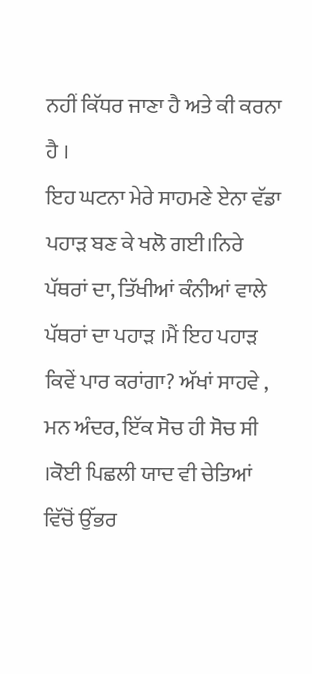ਨਹੀਂ ਕਿੱਧਰ ਜਾਣਾ ਹੈ ਅਤੇ ਕੀ ਕਰਨਾ ਹੈ ।
ਇਹ ਘਟਨਾ ਮੇਰੇ ਸਾਹਮਣੇ ਏਨਾ ਵੱਡਾ ਪਹਾੜ ਬਣ ਕੇ ਖਲੋ ਗਈ।ਨਿਰੇ ਪੱਥਰਾਂ ਦਾ, ਤਿੱਖੀਆਂ ਕੰਨੀਆਂ ਵਾਲੇ ਪੱਥਰਾਂ ਦਾ ਪਹਾੜ ।ਮੈਂ ਇਹ ਪਹਾੜ ਕਿਵੇਂ ਪਾਰ ਕਰਾਂਗਾ? ਅੱਖਾਂ ਸਾਹਵੇ , ਮਨ ਅੰਦਰ, ਇੱਕ ਸੋਚ ਹੀ ਸੋਚ ਸੀ ।ਕੋਈ ਪਿਛਲੀ ਯਾਦ ਵੀ ਚੇਤਿਆਂ ਵਿੱਚੋਂ ਉੱਭਰ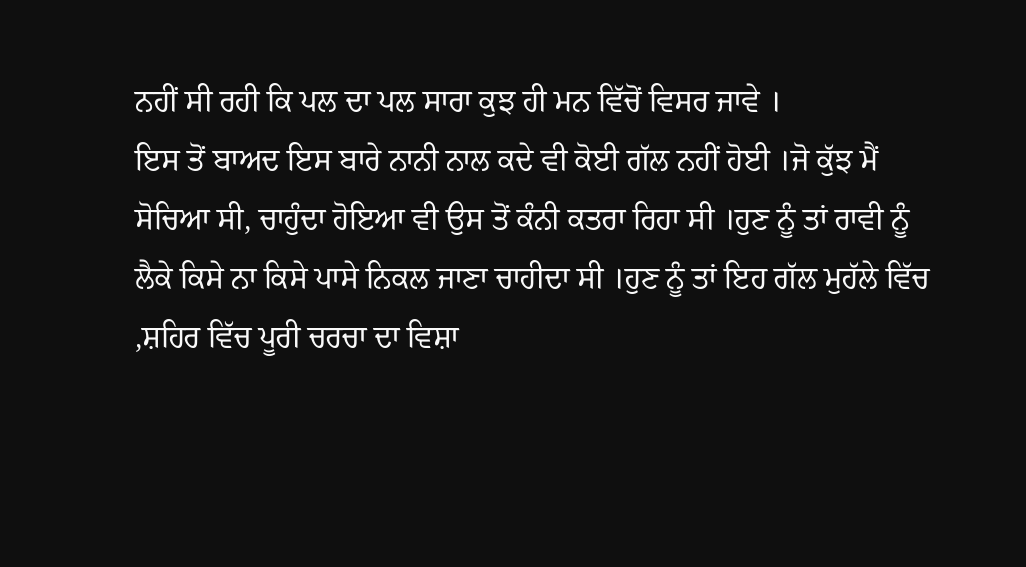ਨਹੀਂ ਸੀ ਰਹੀ ਕਿ ਪਲ ਦਾ ਪਲ ਸਾਰਾ ਕੁਝ ਹੀ ਮਨ ਵਿੱਚੋਂ ਵਿਸਰ ਜਾਵੇ ।
ਇਸ ਤੋਂ ਬਾਅਦ ਇਸ ਬਾਰੇ ਨਾਨੀ ਨਾਲ ਕਦੇ ਵੀ ਕੋਈ ਗੱਲ ਨਹੀਂ ਹੋਈ ।ਜੋ ਕੁੱਝ ਮੈਂ ਸੋਚਿਆ ਸੀ, ਚਾਹੁੰਦਾ ਹੋਇਆ ਵੀ ਉਸ ਤੋਂ ਕੰਨੀ ਕਤਰਾ ਰਿਹਾ ਸੀ ।ਹੁਣ ਨੂੰ ਤਾਂ ਰਾਵੀ ਨੂੰ ਲੈਕੇ ਕਿਸੇ ਨਾ ਕਿਸੇ ਪਾਸੇ ਨਿਕਲ ਜਾਣਾ ਚਾਹੀਦਾ ਸੀ ।ਹੁਣ ਨੂੰ ਤਾਂ ਇਹ ਗੱਲ ਮੁਹੱਲੇ ਵਿੱਚ ,ਸ਼ਹਿਰ ਵਿੱਚ ਪੂਰੀ ਚਰਚਾ ਦਾ ਵਿਸ਼ਾ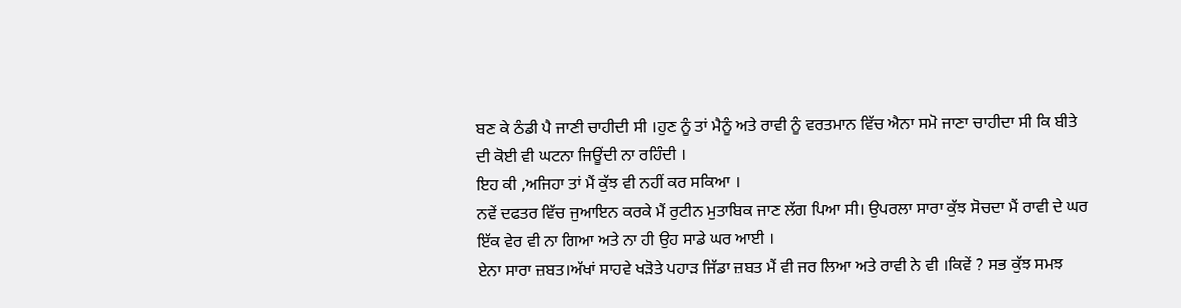ਬਣ ਕੇ ਠੰਡੀ ਪੈ ਜਾਣੀ ਚਾਹੀਦੀ ਸੀ ।ਹੁਣ ਨੂੰ ਤਾਂ ਮੈਨੂੰ ਅਤੇ ਰਾਵੀ ਨੂੰ ਵਰਤਮਾਨ ਵਿੱਚ ਐਨਾ ਸਮੋ ਜਾਣਾ ਚਾਹੀਦਾ ਸੀ ਕਿ ਬੀਤੇ ਦੀ ਕੋਈ ਵੀ ਘਟਨਾ ਜਿਊਂਦੀ ਨਾ ਰਹਿੰਦੀ ।
ਇਹ ਕੀ ,ਅਜਿਹਾ ਤਾਂ ਮੈਂ ਕੁੱਝ ਵੀ ਨਹੀਂ ਕਰ ਸਕਿਆ ।
ਨਵੇਂ ਦਫਤਰ ਵਿੱਚ ਜੁਆਇਨ ਕਰਕੇ ਮੈਂ ਰੁਟੀਨ ਮੁਤਾਬਿਕ ਜਾਣ ਲੱਗ ਪਿਆ ਸੀ। ਉਪਰਲਾ ਸਾਰਾ ਕੁੱਝ ਸੋਚਦਾ ਮੈਂ ਰਾਵੀ ਦੇ ਘਰ ਇੱਕ ਵੇਰ ਵੀ ਨਾ ਗਿਆ ਅਤੇ ਨਾ ਹੀ ਉਹ ਸਾਡੇ ਘਰ ਆਈ ।
ਏਨਾ ਸਾਰਾ ਜ਼ਬਤ।ਅੱਖਾਂ ਸਾਹਵੇ ਖੜੋਤੇ ਪਹਾੜ ਜਿੱਡਾ ਜ਼ਬਤ ਮੈਂ ਵੀ ਜਰ ਲਿਆ ਅਤੇ ਰਾਵੀ ਨੇ ਵੀ ।ਕਿਵੇਂ ? ਸਭ ਕੁੱਝ ਸਮਝ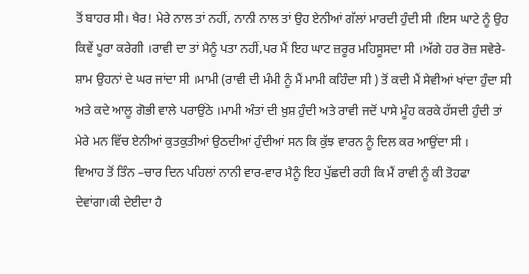ਤੋਂ ਬਾਹਰ ਸੀ। ਖੈਰ! ਮੇਰੇ ਨਾਲ ਤਾਂ ਨਹੀਂ, ਨਾਨੀ ਨਾਲ ਤਾਂ ਉਹ ਏਨੀਆਂ ਗੱਲਾਂ ਮਾਰਦੀ ਹੁੰਦੀ ਸੀ ।ਇਸ ਘਾਟੇ ਨੂੰ ਉਹ ਕਿਵੇਂ ਪੂਰਾ ਕਰੇਗੀ ।ਰਾਵੀ ਦਾ ਤਾਂ ਮੈਨੂੰ ਪਤਾ ਨਹੀਂ,ਪਰ ਮੈਂ ਇਹ ਘਾਟ ਜ਼ਰੂਰ ਮਹਿਸੂਸਦਾ ਸੀ ।ਅੱਗੇ ਹਰ ਰੋਜ਼ ਸਵੇਰੇ-ਸ਼ਾਮ ਉਹਨਾਂ ਦੇ ਘਰ ਜਾਂਦਾ ਸੀ ।ਮਾਮੀ (ਰਾਵੀ ਦੀ ਮੰਮੀ ਨੂੰ ਮੈਂ ਮਾਮੀ ਕਹਿੰਦਾ ਸੀ ) ਤੋਂ ਕਦੀ ਮੈਂ ਸੇਵੀਆਂ ਖਾਂਦਾ ਹੁੰਦਾ ਸੀ ਅਤੇ ਕਦੇ ਆਲੂ ਗੋਭੀ ਵਾਲੇ ਪਰਾਉਂਠੇ ।ਮਾਮੀ ਅੰਤਾਂ ਦੀ ਖ਼ੁਸ਼ ਹੁੰਦੀ ਅਤੇ ਰਾਵੀ ਜਦੋਂ ਪਾਸੇ ਮੂੰਹ ਕਰਕੇ ਹੱਸਦੀ ਹੁੰਦੀ ਤਾਂ ਮੇਰੇ ਮਨ ਵਿੱਚ ਏਨੀਆਂ ਕੁਤਕੁਤੀਆਂ ਉਠਦੀਆਂ ਹੁੰਦੀਆਂ ਸਨ ਕਿ ਕੁੱਝ ਵਾਰਨ ਨੂੰ ਦਿਲ ਕਰ ਆਉਂਦਾ ਸੀ ।
ਵਿਆਹ ਤੋਂ ਤਿੰਨ –ਚਾਰ ਦਿਨ ਪਹਿਲਾਂ ਨਾਨੀ ਵਾਰ-ਵਾਰ ਮੈਨੂੰ ਇਹ ਪੁੱਛਦੀ ਰਹੀ ਕਿ ਮੈਂ ਰਾਵੀ ਨੂੰ ਕੀ ਤੋਹਫਾ ਦੇਵਾਂਗਾ।ਕੀ ਦੇਈਦਾ ਹੈ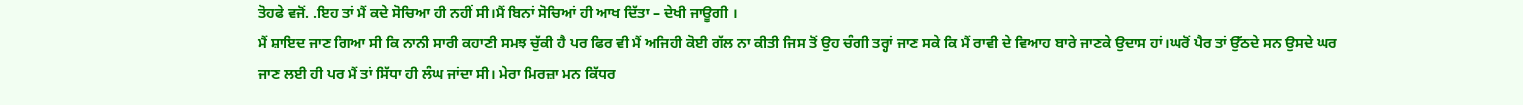ਤੋਹਫੇ ਵਜੋਂ. .ਇਹ ਤਾਂ ਮੈਂ ਕਦੇ ਸੋਚਿਆ ਹੀ ਨਹੀਂ ਸੀ।ਮੈਂ ਬਿਨਾਂ ਸੋਚਿਆਂ ਹੀ ਆਖ ਦਿੱਤਾ – ਦੇਖੀ ਜਾਊਗੀ ।
ਮੈਂ ਸ਼ਾਇਦ ਜਾਣ ਗਿਆ ਸੀ ਕਿ ਨਾਨੀ ਸਾਰੀ ਕਹਾਣੀ ਸਮਝ ਚੁੱਕੀ ਹੈ ਪਰ ਫਿਰ ਵੀ ਮੈਂ ਅਜਿਹੀ ਕੋਈ ਗੱਲ ਨਾ ਕੀਤੀ ਜਿਸ ਤੋਂ ਉਹ ਚੰਗੀ ਤਰ੍ਹਾਂ ਜਾਣ ਸਕੇ ਕਿ ਮੈਂ ਰਾਵੀ ਦੇ ਵਿਆਹ ਬਾਰੇ ਜਾਣਕੇ ਉਦਾਸ ਹਾਂ।ਘਰੋਂ ਪੈਰ ਤਾਂ ਉੱਠਦੇ ਸਨ ਉਸਦੇ ਘਰ ਜਾਣ ਲਈ ਹੀ ਪਰ ਮੈਂ ਤਾਂ ਸਿੱਧਾ ਹੀ ਲੰਘ ਜਾਂਦਾ ਸੀ। ਮੇਰਾ ਮਿਰਜ਼ਾ ਮਨ ਕਿੱਧਰ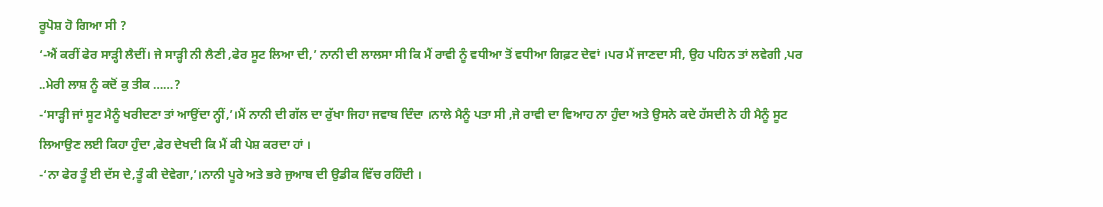ਰੂਪੋਸ਼ ਹੋ ਗਿਆ ਸੀ ?
‘-ਐਂ ਕਰੀਂ ਫੇਰ ਸਾੜ੍ਹੀ ਲੈਦੀਂ। ਜੇ ਸਾੜ੍ਹੀ ਨੀ ਲੈਣੀ ,ਫੇਰ ਸੂਟ ਲਿਆ ਦੀ,’ ਨਾਨੀ ਦੀ ਲਾਲਸਾ ਸੀ ਕਿ ਮੈਂ ਰਾਵੀ ਨੂੰ ਵਧੀਆ ਤੋਂ ਵਧੀਆ ਗਿਫ਼ਟ ਦੇਵਾਂ ।ਪਰ ਮੈਂ ਜਾਣਦਾ ਸੀ, ਉਹ ਪਹਿਨ ਤਾਂ ਲਵੇਗੀ ,ਪਰ ..ਮੇਰੀ ਲਾਸ਼ ਨੂੰ ਕਦੋਂ ਕੁ ਤੀਕ ……?
-‘ਸਾੜ੍ਹੀ ਜਾਂ ਸੂਟ ਮੈਨੂੰ ਖਰੀਦਣਾ ਤਾਂ ਆਉਂਦਾ ਨ੍ਹੀਂ,’।ਮੈਂ ਨਾਨੀ ਦੀ ਗੱਲ ਦਾ ਰੁੱਖਾ ਜਿਹਾ ਜਵਾਬ ਦਿੰਦਾ ।ਨਾਲੇ ਮੈਨੂੰ ਪਤਾ ਸੀ ,ਜੇ ਰਾਵੀ ਦਾ ਵਿਆਹ ਨਾ ਹੁੰਦਾ ਅਤੇ ਉਸਨੇ ਕਦੇ ਹੱਸਦੀ ਨੇ ਹੀ ਮੈਨੂੰ ਸੂਟ ਲਿਆਉਣ ਲਈ ਕਿਹਾ ਹੁੰਦਾ ,ਫੇਰ ਦੇਖਦੀ ਕਿ ਮੈਂ ਕੀ ਪੇਸ਼ ਕਰਦਾ ਹਾਂ ।
-‘ਨਾ ਫੇਰ ਤੂੰ ਈ ਦੱਸ ਦੇ,ਤੂੰ ਕੀ ਦੇਵੇਗਾ,’।ਨਾਨੀ ਪੂਰੇ ਅਤੇ ਭਰੇ ਜੁਆਬ ਦੀ ਉਡੀਕ ਵਿੱਚ ਰਹਿੰਦੀ ।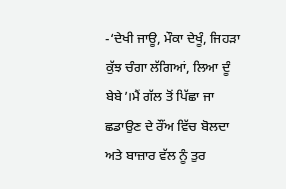-‘ਦੇਖੀ ਜਾਊ, ਮੌਕਾ ਦੇਖੂੰ, ਜਿਹੜਾ ਕੁੱਝ ਚੰਗਾ ਲੱਗਿਆਂ, ਲਿਆ ਦੂੰ ਬੇਬੇ’।ਮੈਂ ਗੱਲ ਤੋਂ ਪਿੱਛਾ ਜਾ ਛਡਾਉਣ ਦੇ ਰੌਂਅ ਵਿੱਚ ਬੋਲਦਾ ਅਤੇ ਬਾਜ਼ਾਰ ਵੱਲ ਨੂੰ ਤੁਰ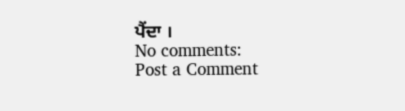ਪੈਂਦਾ ।
No comments:
Post a Comment